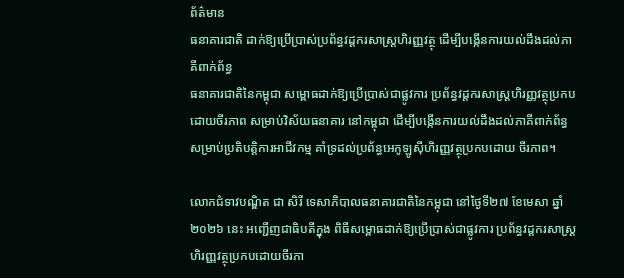ព័ត៌មាន
ធនាគារជាតិ ដាក់ឱ្យប្រើប្រាស់ប្រព័ន្ធវដ្តករសាស្រ្តហិរញ្ញវត្ថុ ដើម្បីបង្កើនការយល់ដឹងដល់ភាគីពាក់ព័ន្ធ
ធនាគារជាតិនៃកម្ពុជា សម្ពោធដាក់ឱ្យប្រើប្រាស់ជាផ្លូវការ ប្រព័ន្ធវដ្តករសាស្រ្តហិរញ្ញវត្ថុប្រកបដោយចីរភាព សម្រាប់វិស័យធនាគារ នៅកម្ពុជា ដើម្បីបង្កើនការយល់ដឹងដល់ភាគីពាក់ព័ន្ធ សម្រាប់ប្រតិបត្តិការអាជីវកម្ម គាំទ្រដល់ប្រព័ន្ធអេកូឡូស៊ីហិរញ្ញវត្ថុប្រកបដោយ ចីរភាព។

លោកជំទាវបណ្ឌិត ជា សិរី ទេសាភិបាលធនាគារជាតិនៃកម្ពុជា នៅថ្ងៃទី២៧ ខែមេសា ឆ្នាំ២០២៦ នេះ អញ្ជើញជាធិបតីក្នុង ពិធីសម្ពោធដាក់ឱ្យប្រើប្រាស់ជាផ្លូវការ ប្រព័ន្ធវដ្តករសាស្រ្តហិរញ្ញវត្ថុប្រកបដោយចីរភា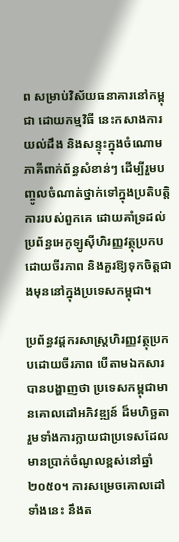ព សម្រាប់វិស័យធនាគារនៅកម្ពុជា ដោយកម្មវិធី នេះកសាងការយល់ដឹង និងសន្ទុះក្នុងចំណោមភាគីពាក់ព័ន្ធសំខាន់ៗ ដើម្បីរួមបញ្ចូលចំណាត់ថ្នាក់ទៅក្នុងប្រតិបត្តិការរបស់ពួកគេ ដោយគាំទ្រដល់ប្រព័ន្ធអេកូឡូស៊ីហិរញ្ញវត្ថុប្រកបដោយចីរភាព និងគួរឱ្យទុកចិត្តជាងមុននៅក្នុងប្រទេសកម្ពុជា។

ប្រព័ន្ធវដ្តករសាស្រ្តហិរញ្ញវត្ថុប្រកបដោយចីរភាព បើតាមឯកសារបានបង្ហាញថា ប្រទេសកម្ពុជាមានគោលដៅអភិវឌ្ឍន៍ ដ៏មហិច្ឆតា រួមទាំងការក្លាយជាប្រទេសដែលមានប្រាក់ចំណូលខ្ពស់នៅឆ្នាំ២០៥០។ ការសម្រេចគោលដៅទាំងនេះ នឹងត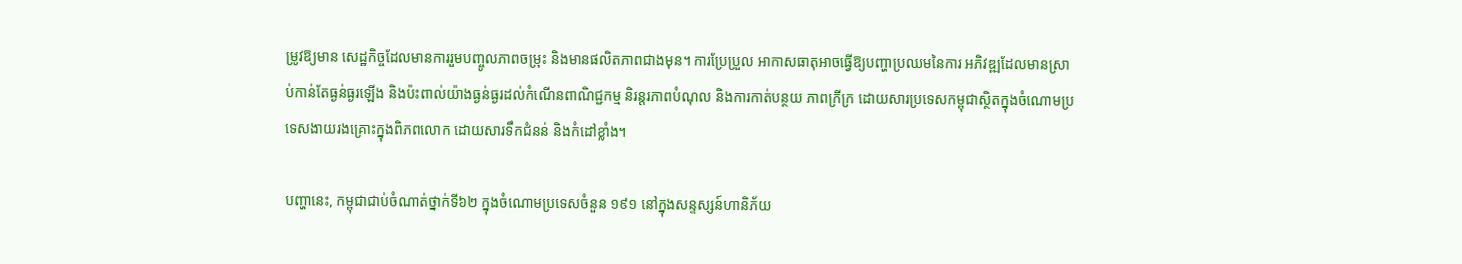ម្រូវឱ្យមាន សេដ្ឋកិច្ចដែលមានការរួមបញ្ចូលភាពចម្រុះ និងមានផលិតភាពជាងមុន។ ការប្រែប្រួល អាកាសធាតុអាចធ្វើឱ្យបញ្ហាប្រឈមនៃការ អភិវឌ្ឍដែលមានស្រាប់កាន់តែធ្ងន់ធ្ងរឡើង និងប៉ះពាល់យ៉ាងធ្ងន់ធ្ងរដល់កំណើនពាណិជ្ជកម្ម និរន្តរភាពបំណុល និងការកាត់បន្ថយ ភាពក្រីក្រ ដោយសារប្រទេសកម្ពុជាស្ថិតក្នុងចំណោមប្រទេសងាយរងគ្រោះក្នុងពិភពលោក ដោយសារទឹកជំនន់ និងកំដៅខ្លាំង។

បញ្ហានេះ, កម្ពុជាជាប់ចំណាត់ថ្នាក់ទី៦២ ក្នុងចំណោមប្រទេសចំនួន ១៩១ នៅក្នុងសន្ទស្សន៍ហានិភ័យ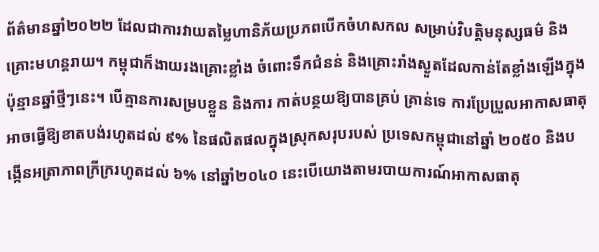ព័ត៌មានឆ្នាំ២០២២ ដែលជាការវាយតម្លៃហានិភ័យប្រភពបើកចំហសកល សម្រាប់វិបត្តិមនុស្សធម៌ និងគ្រោះមហន្តរាយ។ កម្ពុជាក៏ងាយរងគ្រោះខ្លាំង ចំពោះទឹកជំនន់ និងគ្រោះរាំងស្ងួតដែលកាន់តែខ្លាំងឡើងក្នុងប៉ុន្មានឆ្នាំថ្មីៗនេះ។ បើគ្មានការសម្របខ្លួន និងការ កាត់បន្ថយឱ្យបានគ្រប់ គ្រាន់ទេ ការប្រែប្រួលអាកាសធាតុអាចធ្វើឱ្យខាតបង់រហូតដល់ ៩% នៃផលិតផលក្នុងស្រុកសរុបរបស់ ប្រទេសកម្ពុជានៅឆ្នាំ ២០៥០ និងបង្កើនអត្រាភាពក្រីក្ររហូតដល់ ៦% នៅឆ្នាំ២០៤០ នេះបើយោងតាមរបាយការណ៍អាកាសធាតុ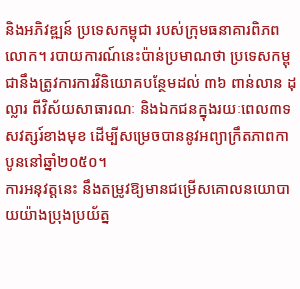និងអភិវឌ្ឍន៍ ប្រទេសកម្ពុជា របស់ក្រុមធនាគារពិភពលោក។ របាយការណ៍នេះប៉ាន់ប្រមាណថា ប្រទេសកម្ពុជានឹងត្រូវការការវិនិយោគបន្ថែមដល់ ៣៦ ពាន់លាន ដុល្លារ ពីវិស័យសាធារណៈ និងឯកជនក្នុងរយៈពេល៣ទសវត្សរ៍ខាងមុខ ដើម្បីសម្រេចបាននូវអព្យាក្រឹតភាពកាបូននៅឆ្នាំ២០៥០។
ការអនុវត្តនេះ នឹងតម្រូវឱ្យមានជម្រើសគោលនយោបាយយ៉ាងប្រុងប្រយ័ត្ន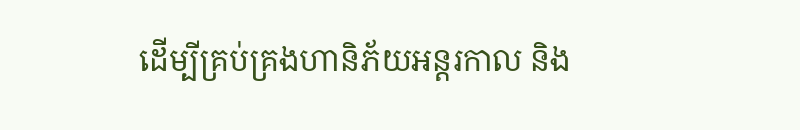ដើម្បីគ្រប់គ្រងហានិភ័យអន្តរកាល និង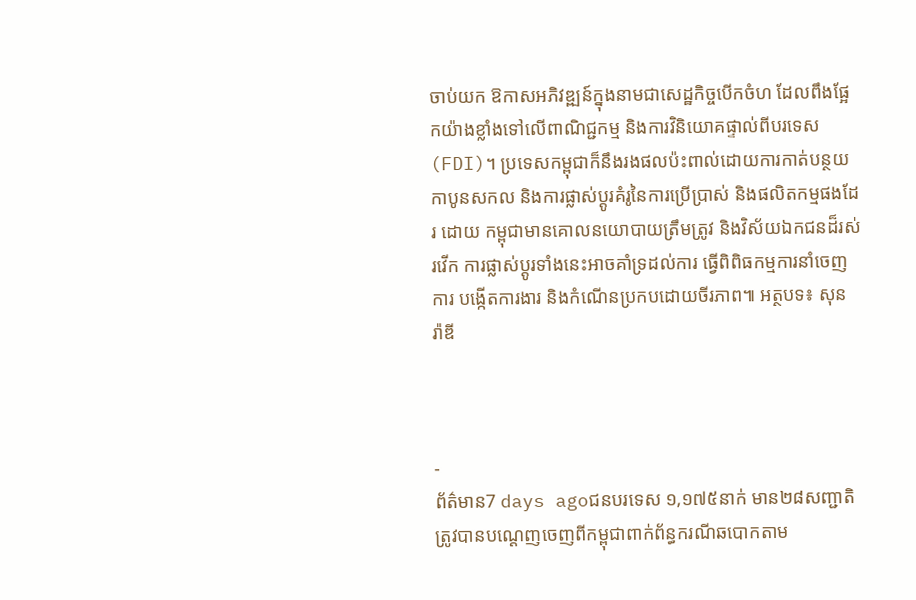ចាប់យក ឱកាសអភិវឌ្ឍន៍ក្នុងនាមជាសេដ្ឋកិច្ចបើកចំហ ដែលពឹងផ្អែកយ៉ាងខ្លាំងទៅលើពាណិជ្ជកម្ម និងការវិនិយោគផ្ទាល់ពីបរទេស (FDI)។ ប្រទេសកម្ពុជាក៏នឹងរងផលប៉ះពាល់ដោយការកាត់បន្ថយកាបូនសកល និងការផ្លាស់ប្តូរគំរូនៃការប្រើប្រាស់ និងផលិតកម្មផងដែរ ដោយ កម្ពុជាមានគោលនយោបាយត្រឹមត្រូវ និងវិស័យឯកជនដ៏រស់រវើក ការផ្លាស់ប្តូរទាំងនេះអាចគាំទ្រដល់ការ ធ្វើពិពិធកម្មការនាំចេញ ការ បង្កើតការងារ និងកំណើនប្រកបដោយចីរភាព៕ អត្ថបទ៖ សុន រ៉ាឌី



-
ព័ត៌មាន7 days agoជនបរទេស ១,១៧៥នាក់ មាន២៨សញ្ជាតិ ត្រូវបានបណ្ដេញចេញពីកម្ពុជាពាក់ព័ន្ធករណីឆបោកតាម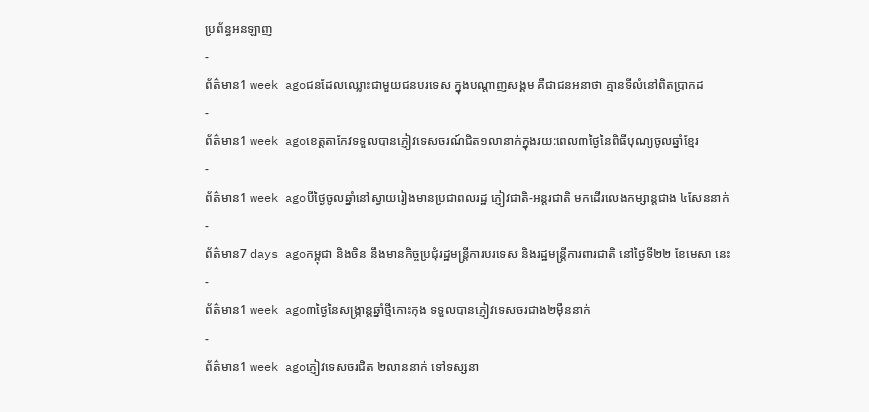ប្រព័ន្ធអនឡាញ
-
ព័ត៌មាន1 week agoជនដែលឈ្លោះជាមួយជនបរទេស ក្នុងបណ្ដាញសង្គម គឺជាជនអនាថា គ្មានទីលំនៅពិតប្រាកដ
-
ព័ត៌មាន1 week agoខេត្តតាកែវទទួលបានភ្ញៀវទេសចរណ៍ជិត១លានាក់ក្នុងរយ:ពេល៣ថ្ងៃនៃពិធីបុណ្យចូលឆ្នាំខ្មែរ
-
ព័ត៌មាន1 week agoបីថ្ងៃចូលឆ្នាំនៅស្វាយរៀងមានប្រជាពលរដ្ឋ ភ្ញៀវជាតិ-អន្តរជាតិ មកដើរលេងកម្សាន្តជាង ៤សែននាក់
-
ព័ត៌មាន7 days agoកម្ពុជា និងចិន នឹងមានកិច្ចប្រជុំរដ្ឋមន្ត្រីការបរទេស និងរដ្ឋមន្ត្រីការពារជាតិ នៅថ្ងៃទី២២ ខែមេសា នេះ
-
ព័ត៌មាន1 week ago៣ថ្ងៃនៃសង្រ្កាន្តឆ្នាំថ្មីកោះកុង ទទួលបានភ្ញៀវទេសចរជាង២ម៉ឺននាក់
-
ព័ត៌មាន1 week agoភ្ញៀវទេសចរជិត ២លាននាក់ ទៅទស្សនា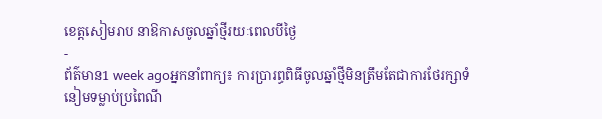ខេត្ដសៀមរាប នាឱកាសចូលឆ្នាំថ្មីរយៈពេលបីថ្ងៃ
-
ព័ត៌មាន1 week agoអ្នកនាំពាក្យ៖ ការប្រារព្ធពិធីចូលឆ្នាំថ្មីមិនត្រឹមតែជាការថែរក្សាទំនៀមទម្លាប់ប្រពៃណី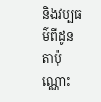និងវប្បធម៌ពីដូនតាប៉ុណ្ណោះ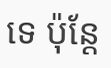ទេ ប៉ុន្ដែ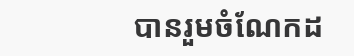បានរួមចំណែកដ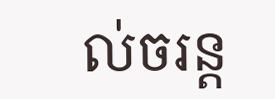ល់ចរន្ត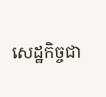សេដ្ឋកិច្ចជា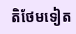តិថែមទៀត